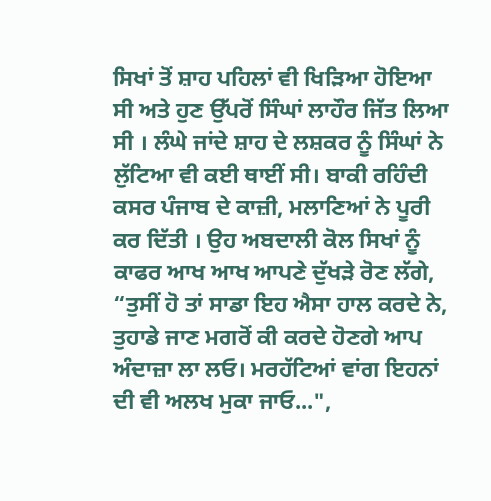ਸਿਖਾਂ ਤੋਂ ਸ਼ਾਹ ਪਹਿਲਾਂ ਵੀ ਖਿੜਿਆ ਹੋਇਆ ਸੀ ਅਤੇ ਹੁਣ ਉੱਪਰੋਂ ਸਿੰਘਾਂ ਲਾਹੌਰ ਜਿੱਤ ਲਿਆ ਸੀ । ਲੰਘੇ ਜਾਂਦੇ ਸ਼ਾਹ ਦੇ ਲਸ਼ਕਰ ਨੂੰ ਸਿੰਘਾਂ ਨੇ ਲੁੱਟਿਆ ਵੀ ਕਈ ਥਾਈਂ ਸੀ। ਬਾਕੀ ਰਹਿੰਦੀ ਕਸਰ ਪੰਜਾਬ ਦੇ ਕਾਜ਼ੀ, ਮਲਾਣਿਆਂ ਨੇ ਪੂਰੀ ਕਰ ਦਿੱਤੀ । ਉਹ ਅਬਦਾਲੀ ਕੋਲ ਸਿਖਾਂ ਨੂੰ ਕਾਫਰ ਆਖ ਆਖ ਆਪਣੇ ਦੁੱਖੜੇ ਰੋਣ ਲੱਗੇ,
“ਤੁਸੀਂ ਹੋ ਤਾਂ ਸਾਡਾ ਇਹ ਐਸਾ ਹਾਲ ਕਰਦੇ ਨੇ, ਤੁਹਾਡੇ ਜਾਣ ਮਗਰੋਂ ਕੀ ਕਰਦੇ ਹੋਣਗੇ ਆਪ ਅੰਦਾਜ਼ਾ ਲਾ ਲਓ। ਮਰਹੱਟਿਆਂ ਵਾਂਗ ਇਹਨਾਂ ਦੀ ਵੀ ਅਲਖ ਮੁਕਾ ਜਾਓ...",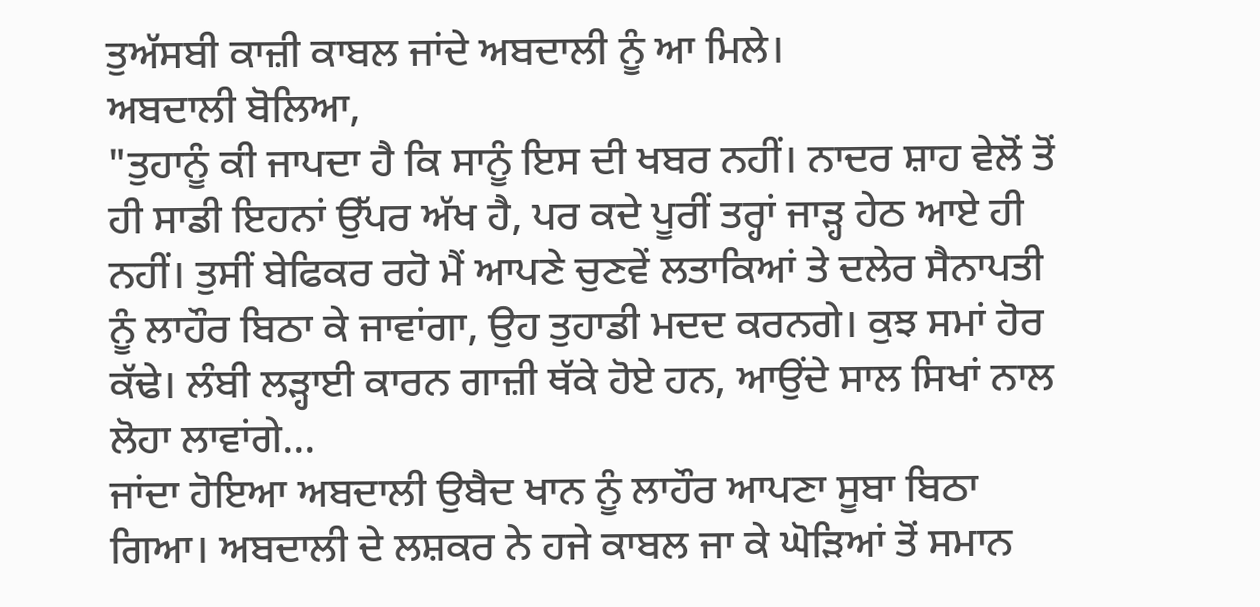ਤੁਅੱਸਬੀ ਕਾਜ਼ੀ ਕਾਬਲ ਜਾਂਦੇ ਅਬਦਾਲੀ ਨੂੰ ਆ ਮਿਲੇ।
ਅਬਦਾਲੀ ਬੋਲਿਆ,
"ਤੁਹਾਨੂੰ ਕੀ ਜਾਪਦਾ ਹੈ ਕਿ ਸਾਨੂੰ ਇਸ ਦੀ ਖਬਰ ਨਹੀਂ। ਨਾਦਰ ਸ਼ਾਹ ਵੇਲੋਂ ਤੋਂ ਹੀ ਸਾਡੀ ਇਹਨਾਂ ਉੱਪਰ ਅੱਖ ਹੈ, ਪਰ ਕਦੇ ਪੂਰੀਂ ਤਰ੍ਹਾਂ ਜਾੜ੍ਹ ਹੇਠ ਆਏ ਹੀ ਨਹੀਂ। ਤੁਸੀਂ ਬੇਫਿਕਰ ਰਹੋ ਮੈਂ ਆਪਣੇ ਚੁਣਵੇਂ ਲਤਾਕਿਆਂ ਤੇ ਦਲੇਰ ਸੈਨਾਪਤੀ ਨੂੰ ਲਾਹੌਰ ਬਿਠਾ ਕੇ ਜਾਵਾਂਗਾ, ਉਹ ਤੁਹਾਡੀ ਮਦਦ ਕਰਨਗੇ। ਕੁਝ ਸਮਾਂ ਹੋਰ ਕੱਢੇ। ਲੰਬੀ ਲੜ੍ਹਾਈ ਕਾਰਨ ਗਾਜ਼ੀ ਥੱਕੇ ਹੋਏ ਹਨ, ਆਉਂਦੇ ਸਾਲ ਸਿਖਾਂ ਨਾਲ ਲੋਹਾ ਲਾਵਾਂਗੇ...
ਜਾਂਦਾ ਹੋਇਆ ਅਬਦਾਲੀ ਉਬੈਦ ਖਾਨ ਨੂੰ ਲਾਹੌਰ ਆਪਣਾ ਸੂਬਾ ਬਿਠਾ ਗਿਆ। ਅਬਦਾਲੀ ਦੇ ਲਸ਼ਕਰ ਨੇ ਹਜੇ ਕਾਬਲ ਜਾ ਕੇ ਘੋੜਿਆਂ ਤੋਂ ਸਮਾਨ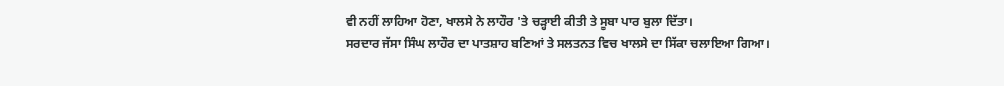ਵੀ ਨਹੀਂ ਲਾਹਿਆ ਹੋਣਾ, ਖਾਲਸੇ ਨੇ ਲਾਹੌਰ 'ਤੇ ਚੜ੍ਹਾਈ ਕੀਤੀ ਤੇ ਸੂਬਾ ਪਾਰ ਬੁਲਾ ਦਿੱਤਾ।
ਸਰਦਾਰ ਜੱਸਾ ਸਿੰਘ ਲਾਹੌਰ ਦਾ ਪਾਤਸ਼ਾਹ ਬਣਿਆਂ ਤੇ ਸਲਤਨਤ ਵਿਚ ਖਾਲਸੇ ਦਾ ਸਿੱਕਾ ਚਲਾਇਆ ਗਿਆ।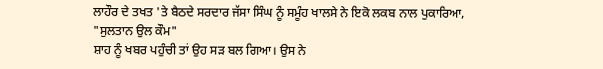ਲਾਹੌਰ ਦੇ ਤਖਤ 'ਤੇ ਬੈਠਦੇ ਸਰਦਾਰ ਜੱਸਾ ਸਿੰਘ ਨੂੰ ਸਮੂੰਹ ਖਾਲਸੇ ਨੇ ਇਕੋ ਲਕਬ ਨਾਲ ਪੁਕਾਰਿਆ,
"ਸੁਲਤਾਨ ਉਲ ਕੌਮ"
ਸ਼ਾਹ ਨੂੰ ਖਬਰ ਪਹੁੰਚੀ ਤਾਂ ਉਹ ਸੜ ਬਲ ਗਿਆ। ਉਸ ਨੇ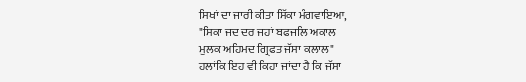ਸਿਖਾਂ ਦਾ ਜਾਰੀ ਕੀਤਾ ਸਿੱਕਾ ਮੰਗਵਾਇਆ,
"ਸਿਕਾ ਜਦ ਦਰ ਜਹਾਂ ਬਫਜਲਿ ਅਕਾਲ
ਮੁਲਕ ਅਹਿਮਦ ਗ੍ਰਿਫਤ ਜੱਸਾ ਕਲਾਲ"
ਹਲਾਂਕਿ ਇਹ ਵੀ ਕਿਹਾ ਜਾਂਦਾ ਹੈ ਕਿ ਜੱਸਾ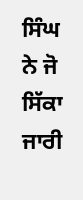ਸਿੰਘ ਨੇ ਜੋ ਸਿੱਕਾ ਜਾਰੀ